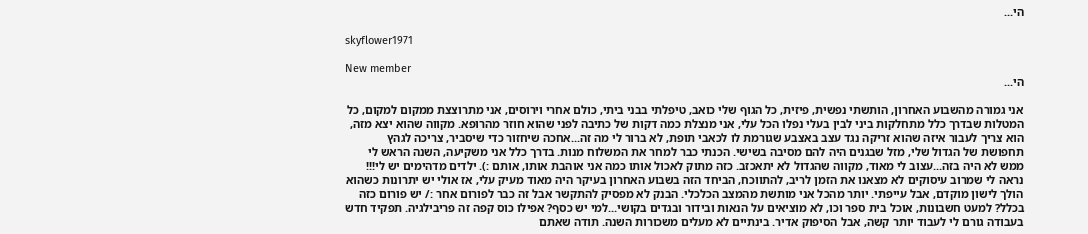הי...

skyflower1971

New member
הי...

אני גמורה מהשבוע האחרון, הותשתי נפשית, פיזית, כל הגוף שלי כואב, טיפלתי בבני ביתי, כולם אחרי וירוסים, אני מתרוצצת ממקום למקום, כל המטלות שבדרך כלל מתחלקות ביני לבין בעלי נפלו הכל עלי, אני מנצלת כמה דקות של כתיבה לפני שהוא חוזר מהרופא. מקווה שהוא יצא מזה, הוא צריך לעבור איזה שהוא זריקה נגד עצב באצבע שגורמת לו לכאבי תופת, לא ברור לי מה זה...אחכה שיחזור כדי שיסביר, צריכה לגהץ תחפושת של הגדול שלי, מזל שבגנים היה להם מסיבה בשישי. הכנתי כבר למחר את המשלוח מנות. בדרך כלל אני משקיעה, השנה הראש לי ממש לא היה בזה...עצוב לי מאוד, מקווה שהגדול לא יתאכזב. כזה מתוק לאכול אותו כמה אני אוהבת אותו, אותם :). ילדים מדהימים יש לי!!! נראה לי שמרוב עיסוקים לא מצאנו את הזמן לריב, להתווכח, הביחד הזה בשבוע האחרון בעיקר היה מאוד מעיק עלי, אז אולי יש יתרונות כשהוא הולך לישון מוקדם, אבל עייפתי. יותר מהכל אני מותשת מהמצב הכלכלי. הבנק לא מפסיק להתקשר אבל זה כבר לפורום אחר :/ יש פורום כזה בכלל? למעט חשבונות, אוכל בית ספר וכו, לא מוציאים על הנאות ובידור ובגדים בקושי...למי יש כסף? אפילו כוס קפה זה פריבילגיה. תפקיד חדש בעבודה גורם לי לעבוד יותר קשה, אבל הסיפוק אדיר. בינתיים לא מעלים משכורות השנה. תודה שאתם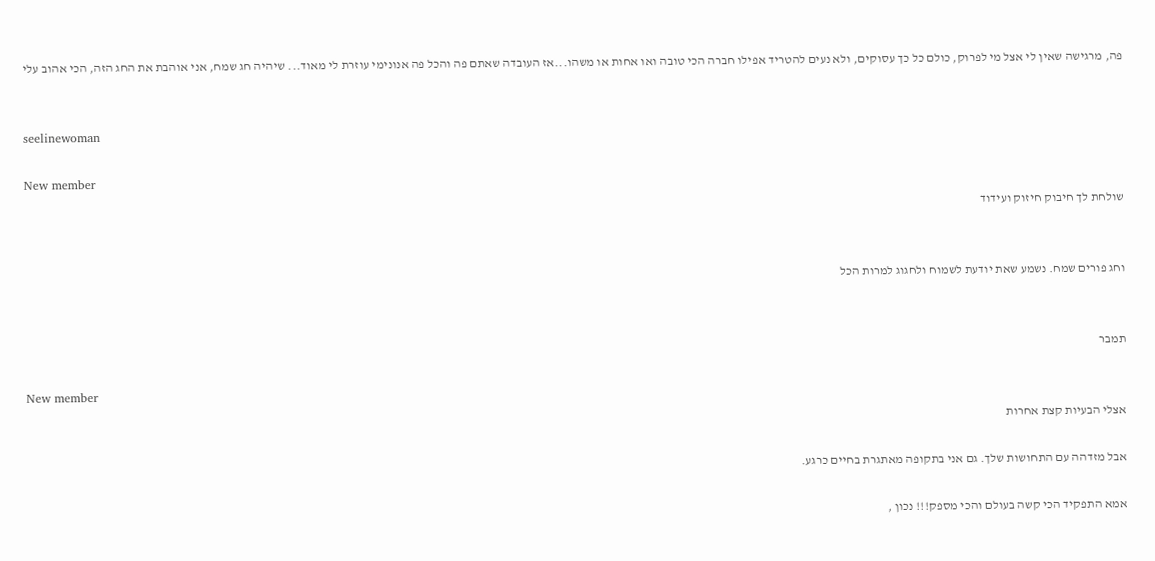פה, מרגישה שאין לי אצל מי לפרוק, כולם כל כך עסוקים, ולא נעים להטריד אפילו חברה הכי טובה ואו אחות או משהו...אז העובדה שאתם פה והכל פה אנונימי עוזרת לי מאוד... שיהיה חג שמח, אני אוהבת את החג הזה, הכי אהוב עלי


seelinewoman

New member
שולחת לך חיבוק חיזוק ועידוד


וחג פורים שמח. נשמע שאת יודעת לשמוח ולחגוג למרות הכל


תמבר

New member
אצלי הבעיות קצת אחרות

אבל מזדהה עם התחושות שלך. גם אני בתקופה מאתגרת בחיים כרגע.

אמא התפקיד הכי קשה בעולם והכי מספק!!! נכון ,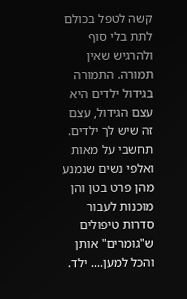קשה לטפל בכולם לתת בלי סוף ולהרגיש שאין תמורה. התמורה בגידול ילדים היא עצם הגידול, עצם זה שיש לך ילדים. תחשבי על מאות ואלפי נשים שנמנע מהן פרט בטן והן מוכנות לעבור סדרות טיפולים ש"גומרים" אותן והכל למען.... ילד.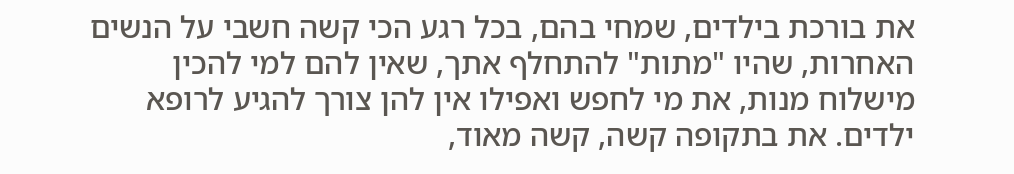את בורכת בילדים, שמחי בהם, בכל רגע הכי קשה חשבי על הנשים האחרות, שהיו "מתות" להתחלף אתך, שאין להם למי להכין מישלוח מנות, את מי לחפש ואפילו אין להן צורך להגיע לרופא ילדים. את בתקופה קשה, קשה מאוד,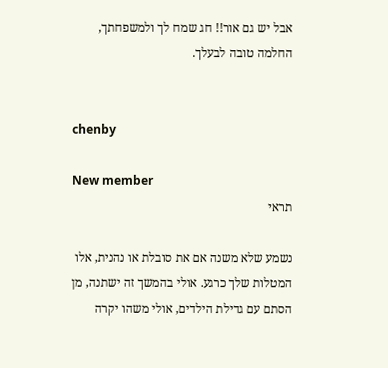אבל יש גם אור!! חג שמח לך ולמשפחתך, החלמה טובה לבעלך.


chenby

New member
תראי

נשמע שלא משנה אם את סובלת או נהנית, אלו המטלות שלך כרגע. אולי בהמשך זה ישתנה, מן הסתם עם גדילת הילדים, אולי משהו יקרה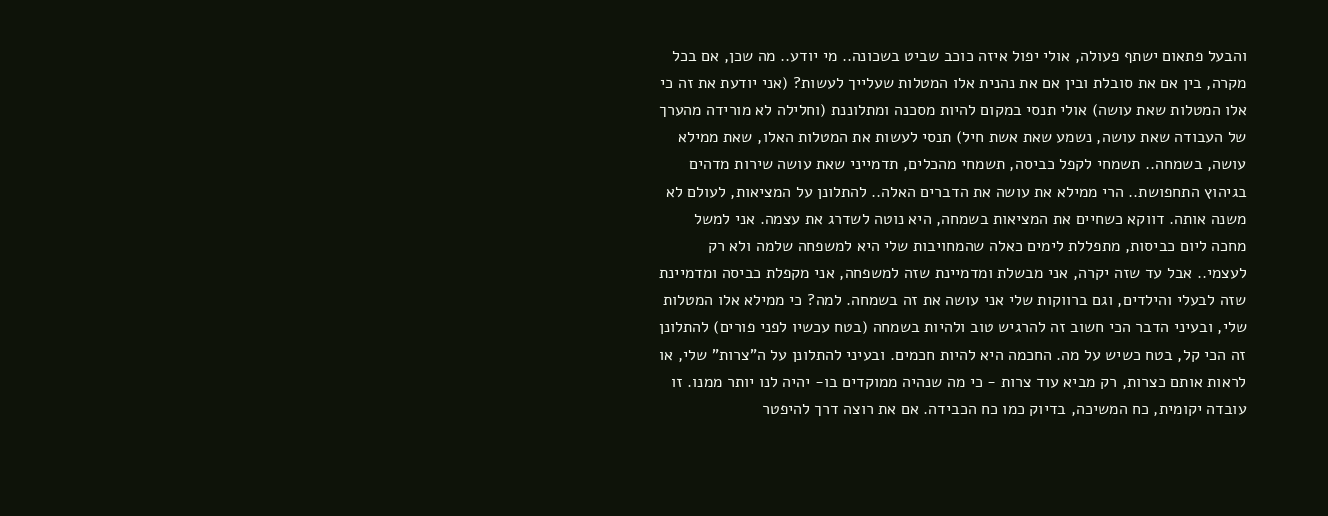והבעל פתאום ישתף פעולה, אולי יפול איזה כוכב שביט בשכונה.. מי יודע.. מה שכן, אם בכל מקרה, בין אם את סובלת ובין אם את נהנית אלו המטלות שעלייך לעשות? (אני יודעת את זה כי אלו המטלות שאת עושה) אולי תנסי במקום להיות מסכנה ומתלוננת (וחלילה לא מורידה מהערך של העבודה שאת עושה, נשמע שאת אשת חיל) תנסי לעשות את המטלות האלו, שאת ממילא עושה, בשמחה.. תשמחי לקפל כביסה, תשמחי מהכלים, תדמייני שאת עושה שירות מדהים בגיהוץ התחפושת.. הרי ממילא את עושה את הדברים האלה.. להתלונן על המציאות, לעולם לא משנה אותה. דווקא כשחיים את המציאות בשמחה, היא נוטה לשדרג את עצמה. אני למשל מחכה ליום כביסות, מתפללת לימים כאלה שהמחויבות שלי היא למשפחה שלמה ולא רק לעצמי.. אבל עד שזה יקרה, אני מבשלת ומדמיינת שזה למשפחה, אני מקפלת כביסה ומדמיינת שזה לבעלי והילדים, וגם ברווקות שלי אני עושה את זה בשמחה. למה? כי ממילא אלו המטלות שלי, ובעיני הדבר הכי חשוב זה להרגיש טוב ולהיות בשמחה (בטח עכשיו לפני פורים) להתלונן זה הכי קל, בטח כשיש על מה. החכמה היא להיות חכמים. ובעיני להתלונן על ה"צרות" שלי, או לראות אותם כצרות, רק מביא עוד צרות - כי מה שנהיה ממוקדים בו- יהיה לנו יותר ממנו. זו עובדה יקומית, כח המשיכה, בדיוק כמו כח הכבידה. אם את רוצה דרך להיפטר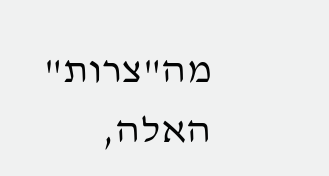מה"צרות" האלה,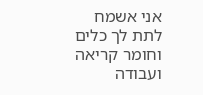אני אשמח לתת לך כלים וחומר קריאה ועבודה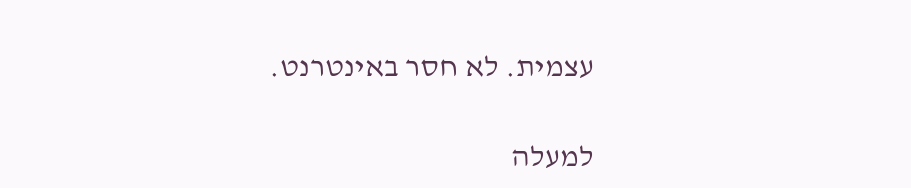עצמית. לא חסר באינטרנט.

למעלה